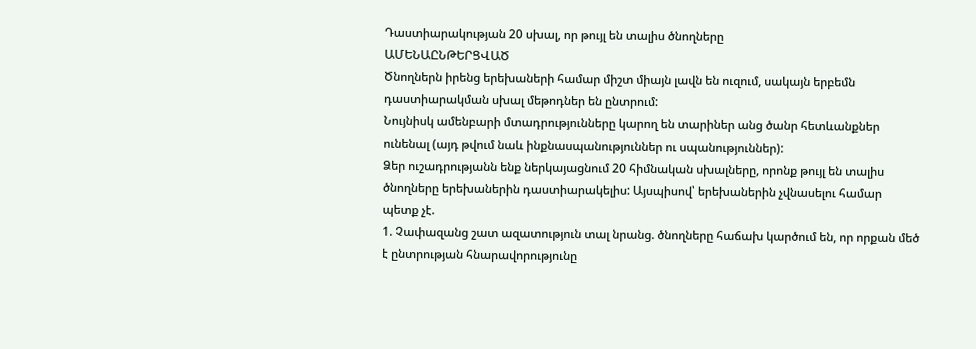Դաստիարակության 20 սխալ, որ թույլ են տալիս ծնողները
ԱՄԵՆԱԸՆԹԵՐՑՎԱԾ
Ծնողներն իրենց երեխաների համար միշտ միայն լավն են ուզում, սակայն երբեմն դաստիարակման սխալ մեթոդներ են ընտրում:
Նույնիսկ ամենբարի մտադրությունները կարող են տարիներ անց ծանր հետևանքներ ունենալ (այդ թվում նաև ինքնասպանություններ ու սպանություններ):
Ձեր ուշադրությանն ենք ներկայացնում 20 հիմնական սխալները, որոնք թույլ են տալիս ծնողները երեխաներին դաստիարակելիս: Այսպիսով՝ երեխաներին չվնասելու համար պետք չէ.
1. Չափազանց շատ ազատություն տալ նրանց. ծնողները հաճախ կարծում են, որ որքան մեծ է ընտրության հնարավորությունը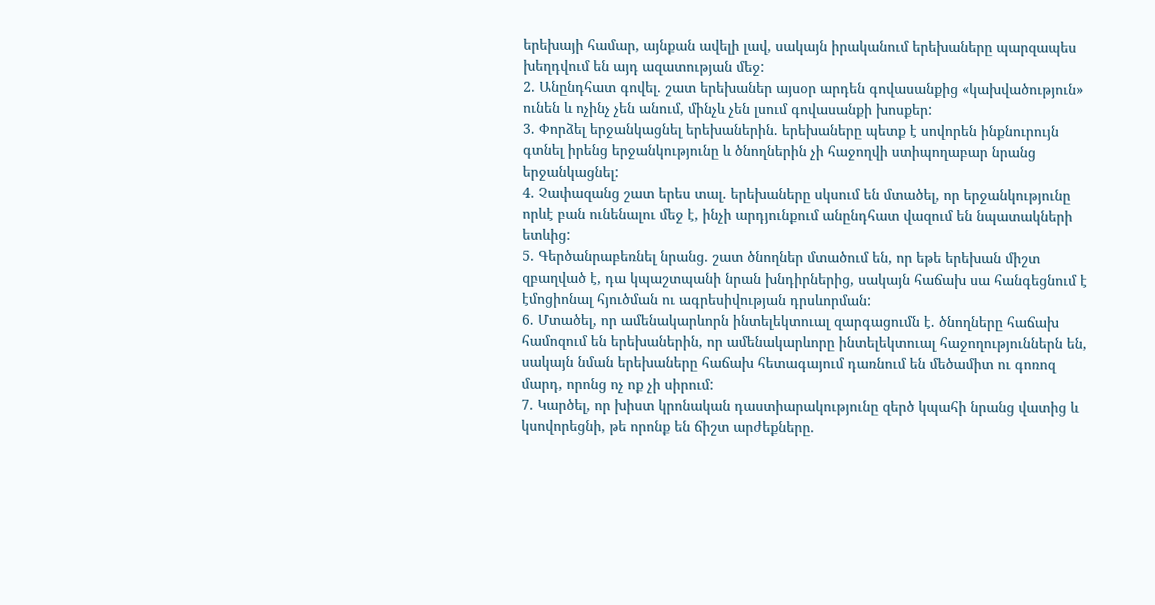երեխայի համար, այնքան ավելի լավ, սակայն իրականում երեխաները պարզապես խեղդվում են այդ ազատության մեջ:
2. Անընդհատ գովել. շատ երեխաներ այսօր արդեն գովասանքից «կախվածություն» ունեն և ոչինչ չեն անում, մինչև չեն լսում գովասանքի խոսքեր:
3. Փորձել երջանկացնել երեխաներին. երեխաները պետք է սովորեն ինքնուրույն գտնել իրենց երջանկությունը և ծնողներին չի հաջողվի ստիպողաբար նրանց երջանկացնել:
4. Չափազանց շատ երես տալ. երեխաները սկսում են մտածել, որ երջանկությունը որևէ բան ունենալու մեջ է, ինչի արդյունքում անընդհատ վազում են նպատակների ետևից:
5. Գերծանրաբեռնել նրանց. շատ ծնողներ մտածում են, որ եթե երեխան միշտ զբաղված է, դա կպաշտպանի նրան խնդիրներից, սակայն հաճախ սա հանգեցնում է էմոցիոնալ հյուծման ու ագրեսիվության դրսևորման:
6. Մտածել, որ ամենակարևորն ինտելեկտուալ զարգացումն է. ծնողները հաճախ համոզում են երեխաներին, որ ամենակարևորը ինտելեկտուալ հաջողություններն են, սակայն նման երեխաները հաճախ հետագայում դառնում են մեծամիտ ու գոռոզ մարդ, որոնց ոչ ոք չի սիրում:
7. Կարծել, որ խիստ կրոնական դաստիարակությունը զերծ կպահի նրանց վատից և կսովորեցնի, թե որոնք են ճիշտ արժեքները.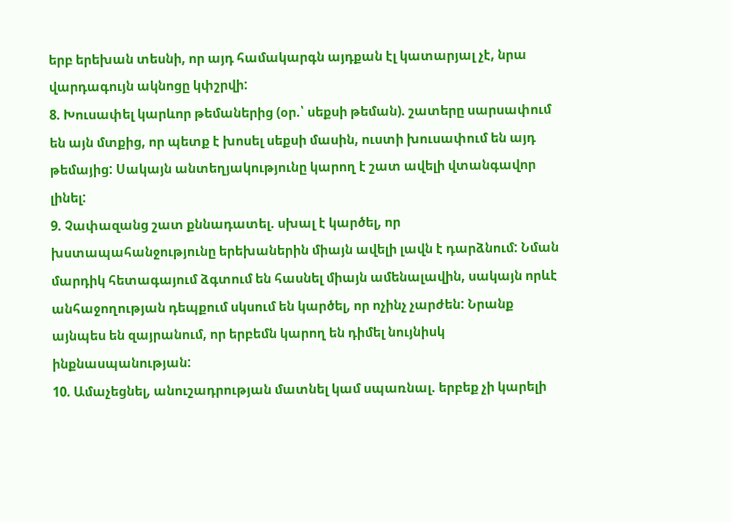երբ երեխան տեսնի, որ այդ համակարգն այդքան էլ կատարյալ չէ, նրա վարդագույն ակնոցը կփշրվի:
8. Խուսափել կարևոր թեմաներից (օր.՝ սեքսի թեման). շատերը սարսափում են այն մտքից, որ պետք է խոսել սեքսի մասին, ուստի խուսափում են այդ թեմայից: Սակայն անտեղյակությունը կարող է շատ ավելի վտանգավոր լինել:
9. Չափազանց շատ քննադատել. սխալ է կարծել, որ խստապահանջությունը երեխաներին միայն ավելի լավն է դարձնում: Նման մարդիկ հետագայում ձգտում են հասնել միայն ամենալավին, սակայն որևէ անհաջողության դեպքում սկսում են կարծել, որ ոչինչ չարժեն: Նրանք այնպես են զայրանում, որ երբեմն կարող են դիմել նույնիսկ ինքնասպանության:
10. Ամաչեցնել, անուշադրության մատնել կամ սպառնալ. երբեք չի կարելի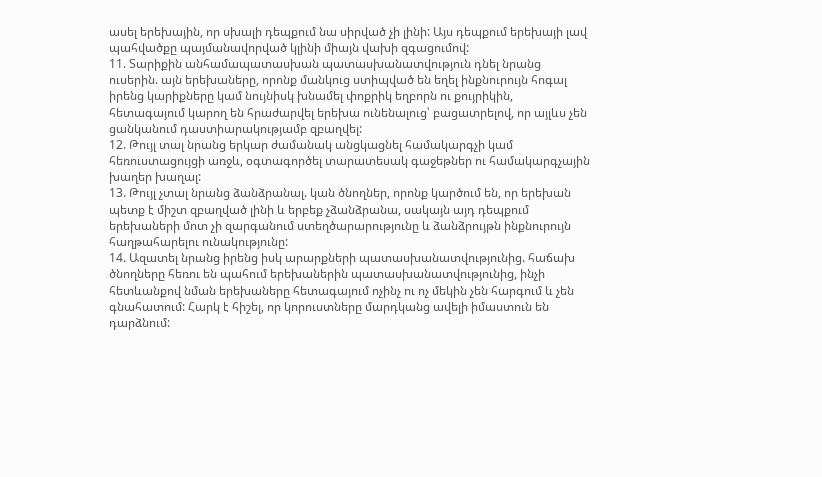ասել երեխային, որ սխալի դեպքում նա սիրված չի լինի: Այս դեպքում երեխայի լավ պահվածքը պայմանավորված կլինի միայն վախի զգացումով:
11. Տարիքին անհամապատասխան պատասխանատվություն դնել նրանց ուսերին. այն երեխաները, որոնք մանկուց ստիպված են եղել ինքնուրույն հոգալ իրենց կարիքները կամ նույնիսկ խնամել փոքրիկ եղբորն ու քույրիկին, հետագայում կարող են հրաժարվել երեխա ունենալուց՝ բացատրելով, որ այլևս չեն ցանկանում դաստիարակությամբ զբաղվել:
12. Թույլ տալ նրանց երկար ժամանակ անցկացնել համակարգչի կամ հեռուստացույցի առջև, օգտագործել տարատեսակ գաջեթներ ու համակարգչային խաղեր խաղալ:
13. Թույլ չտալ նրանց ձանձրանալ. կան ծնողներ, որոնք կարծում են, որ երեխան պետք է միշտ զբաղված լինի և երբեք չձանձրանա, սակայն այդ դեպքում երեխաների մոտ չի զարգանում ստեղծարարությունը և ձանձրույթն ինքնուրույն հաղթահարելու ունակությունը:
14. Ազատել նրանց իրենց իսկ արարքների պատասխանատվությունից. հաճախ ծնողները հեռու են պահում երեխաներին պատասխանատվությունից, ինչի հետևանքով նման երեխաները հետագայում ոչինչ ու ոչ մեկին չեն հարգում և չեն գնահատում: Հարկ է հիշել, որ կորուստները մարդկանց ավելի իմաստուն են դարձնում: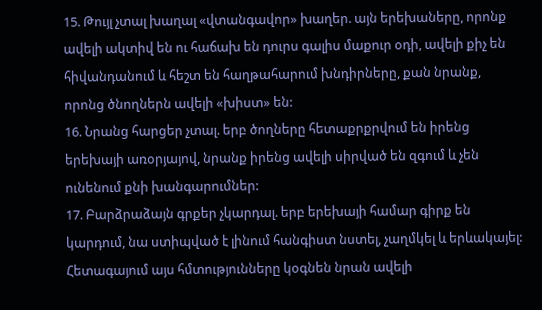15. Թույլ չտալ խաղալ «վտանգավոր» խաղեր. այն երեխաները, որոնք ավելի ակտիվ են ու հաճախ են դուրս գալիս մաքուր օդի, ավելի քիչ են հիվանդանում և հեշտ են հաղթահարում խնդիրները, քան նրանք, որոնց ծնողներն ավելի «խիստ» են:
16. Նրանց հարցեր չտալ. երբ ծողները հետաքրքրվում են իրենց երեխայի առօրյայով, նրանք իրենց ավելի սիրված են զգում և չեն ունենում քնի խանգարումներ:
17. Բարձրաձայն գրքեր չկարդալ. երբ երեխայի համար գիրք են կարդում, նա ստիպված է լինում հանգիստ նստել, չաղմկել և երևակայել: Հետագայում այս հմտությունները կօգնեն նրան ավելի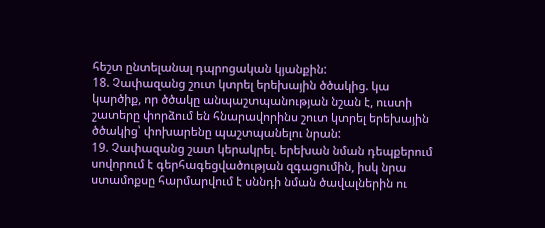հեշտ ընտելանալ դպրոցական կյանքին:
18. Չափազանց շուտ կտրել երեխային ծծակից. կա կարծիք, որ ծծակը անպաշտպանության նշան է, ուստի շատերը փորձում են հնարավորինս շուտ կտրել երեխային ծծակից՝ փոխարենը պաշտպանելու նրան:
19. Չափազանց շատ կերակրել. երեխան նման դեպքերում սովորում է գերհագեցվածության զգացումին, իսկ նրա ստամոքսը հարմարվում է սննդի նման ծավալներին ու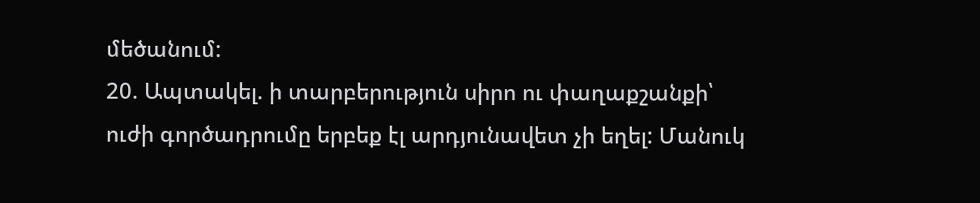մեծանում:
20. Ապտակել. ի տարբերություն սիրո ու փաղաքշանքի՝ ուժի գործադրումը երբեք էլ արդյունավետ չի եղել: Մանուկ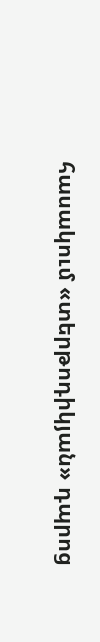հասակում «տերթոդիկյան» դպրոց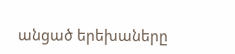անցած երեխաները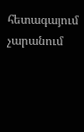հետագայում չարանում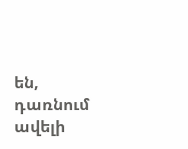են, դառնում ավելի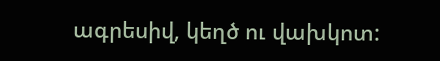ագրեսիվ, կեղծ ու վախկոտ: